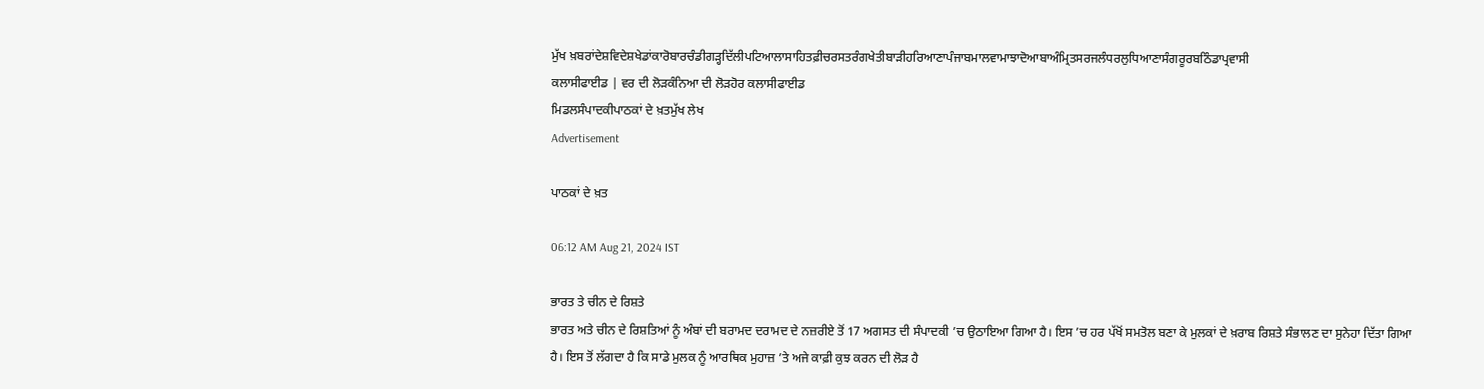ਮੁੱਖ ਖ਼ਬਰਾਂਦੇਸ਼ਵਿਦੇਸ਼ਖੇਡਾਂਕਾਰੋਬਾਰਚੰਡੀਗੜ੍ਹਦਿੱਲੀਪਟਿਆਲਾਸਾਹਿਤਫ਼ੀਚਰਸਤਰੰਗਖੇਤੀਬਾੜੀਹਰਿਆਣਾਪੰਜਾਬਮਾਲਵਾਮਾਝਾਦੋਆਬਾਅੰਮ੍ਰਿਤਸਰਜਲੰਧਰਲੁਧਿਆਣਾਸੰਗਰੂਰਬਠਿੰਡਾਪ੍ਰਵਾਸੀ
ਕਲਾਸੀਫਾਈਡ | ਵਰ ਦੀ ਲੋੜਕੰਨਿਆ ਦੀ ਲੋੜਹੋਰ ਕਲਾਸੀਫਾਈਡ
ਮਿਡਲਸੰਪਾਦਕੀਪਾਠਕਾਂ ਦੇ ਖ਼ਤਮੁੱਖ ਲੇਖ
Advertisement

ਪਾਠਕਾਂ ਦੇ ਖ਼ਤ

06:12 AM Aug 21, 2024 IST

ਭਾਰਤ ਤੇ ਚੀਨ ਦੇ ਰਿਸ਼ਤੇ
ਭਾਰਤ ਅਤੇ ਚੀਨ ਦੇ ਰਿਸ਼ਤਿਆਂ ਨੂੰ ਅੰਬਾਂ ਦੀ ਬਰਾਮਦ ਦਰਾਮਦ ਦੇ ਨਜ਼ਰੀਏ ਤੋਂ 17 ਅਗਸਤ ਦੀ ਸੰਪਾਦਕੀ ’ਚ ਉਠਾਇਆ ਗਿਆ ਹੈ। ਇਸ ’ਚ ਹਰ ਪੱਖੋਂ ਸਮਤੋਲ ਬਣਾ ਕੇ ਮੁਲਕਾਂ ਦੇ ਖ਼ਰਾਬ ਰਿਸ਼ਤੇ ਸੰਭਾਲਣ ਦਾ ਸੁਨੇਹਾ ਦਿੱਤਾ ਗਿਆ ਹੈ। ਇਸ ਤੋਂ ਲੱਗਦਾ ਹੈ ਕਿ ਸਾਡੇ ਮੁਲਕ ਨੂੰ ਆਰਥਿਕ ਮੁਹਾਜ਼ ’ਤੇ ਅਜੇ ਕਾਫ਼ੀ ਕੁਝ ਕਰਨ ਦੀ ਲੋੜ ਹੈ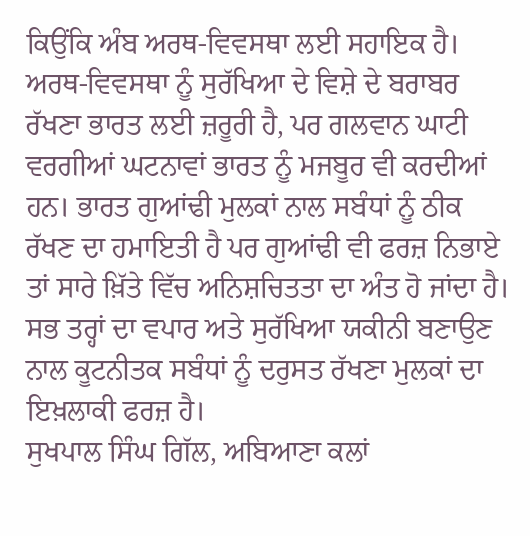ਕਿਉਂਕਿ ਅੰਬ ਅਰਥ-ਵਿਵਸਥਾ ਲਈ ਸਹਾਇਕ ਹੈ। ਅਰਥ-ਵਿਵਸਥਾ ਨੂੰ ਸੁਰੱਖਿਆ ਦੇ ਵਿਸ਼ੇ ਦੇ ਬਰਾਬਰ ਰੱਖਣਾ ਭਾਰਤ ਲਈ ਜ਼ਰੂਰੀ ਹੈ, ਪਰ ਗਲਵਾਨ ਘਾਟੀ ਵਰਗੀਆਂ ਘਟਨਾਵਾਂ ਭਾਰਤ ਨੂੰ ਮਜਬੂਰ ਵੀ ਕਰਦੀਆਂ ਹਨ। ਭਾਰਤ ਗੁਆਂਢੀ ਮੁਲਕਾਂ ਨਾਲ ਸਬੰਧਾਂ ਨੂੰ ਠੀਕ ਰੱਖਣ ਦਾ ਹਮਾਇਤੀ ਹੈ ਪਰ ਗੁਆਂਢੀ ਵੀ ਫਰਜ਼ ਨਿਭਾਏ ਤਾਂ ਸਾਰੇ ਖ਼ਿੱਤੇ ਵਿੱਚ ਅਨਿਸ਼ਚਿਤਤਾ ਦਾ ਅੰਤ ਹੋ ਜਾਂਦਾ ਹੈ। ਸਭ ਤਰ੍ਹਾਂ ਦਾ ਵਪਾਰ ਅਤੇ ਸੁਰੱਖਿਆ ਯਕੀਨੀ ਬਣਾਉਣ ਨਾਲ ਕੂਟਨੀਤਕ ਸਬੰਧਾਂ ਨੂੰ ਦਰੁਸਤ ਰੱਖਣਾ ਮੁਲਕਾਂ ਦਾ ਇਖ਼ਲਾਕੀ ਫਰਜ਼ ਹੈ।
ਸੁਖਪਾਲ ਸਿੰਘ ਗਿੱਲ, ਅਬਿਆਣਾ ਕਲਾਂ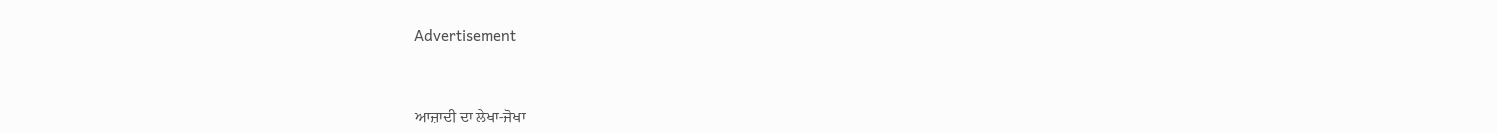Advertisement


ਆਜ਼ਾਦੀ ਦਾ ਲੇਖਾ-ਜੋਖਾ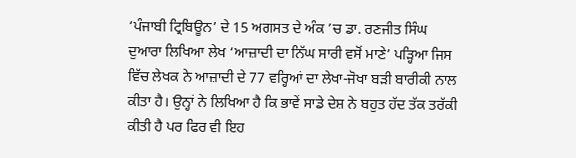‘ਪੰਜਾਬੀ ਟ੍ਰਿਬਿਊਨ’ ਦੇ 15 ਅਗਸਤ ਦੇ ਅੰਕ ’ਚ ਡਾ. ਰਣਜੀਤ ਸਿੰਘ ਦੁਆਰਾ ਲਿਖਿਆ ਲੇਖ ‘ਆਜ਼ਾਦੀ ਦਾ ਨਿੱਘ ਸਾਰੀ ਵਸੋਂ ਮਾਣੇ’ ਪੜ੍ਹਿਆ ਜਿਸ ਵਿੱਚ ਲੇਖਕ ਨੇ ਆਜ਼ਾਦੀ ਦੇ 77 ਵਰ੍ਹਿਆਂ ਦਾ ਲੇਖਾ-ਜੋਖਾ ਬੜੀ ਬਾਰੀਕੀ ਨਾਲ ਕੀਤਾ ਹੈ। ਉਨ੍ਹਾਂ ਨੇ ਲਿਖਿਆ ਹੈ ਕਿ ਭਾਵੇਂ ਸਾਡੇ ਦੇਸ਼ ਨੇ ਬਹੁਤ ਹੱਦ ਤੱਕ ਤਰੱਕੀ ਕੀਤੀ ਹੈ ਪਰ ਫਿਰ ਵੀ ਇਹ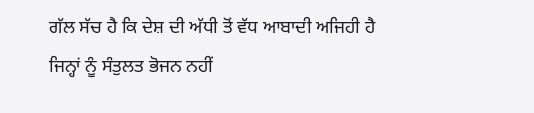ਗੱਲ ਸੱਚ ਹੈ ਕਿ ਦੇਸ਼ ਦੀ ਅੱਧੀ ਤੋਂ ਵੱਧ ਆਬਾਦੀ ਅਜਿਹੀ ਹੈ ਜਿਨ੍ਹਾਂ ਨੂੰ ਸੰਤੁਲਤ ਭੋਜਨ ਨਹੀਂ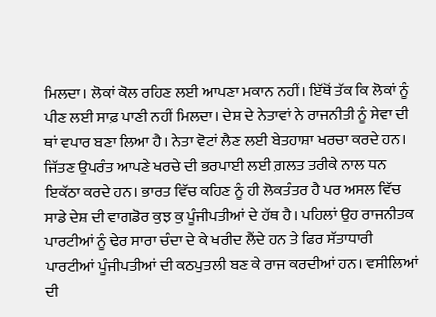ਮਿਲਦਾ। ਲੋਕਾਂ ਕੋਲ ਰਹਿਣ ਲਈ ਆਪਣਾ ਮਕਾਨ ਨਹੀਂ। ਇੱਥੋਂ ਤੱਕ ਕਿ ਲੋਕਾਂ ਨੂੰ ਪੀਣ ਲਈ ਸਾਫ਼ ਪਾਣੀ ਨਹੀਂ ਮਿਲਦਾ। ਦੇਸ਼ ਦੇ ਨੇਤਾਵਾਂ ਨੇ ਰਾਜਨੀਤੀ ਨੂੰ ਸੇਵਾ ਦੀ ਥਾਂ ਵਪਾਰ ਬਣਾ ਲਿਆ ਹੈ। ਨੇਤਾ ਵੋਟਾਂ ਲੈਣ ਲਈ ਬੇਤਹਾਸ਼ਾ ਖਰਚਾ ਕਰਦੇ ਹਨ। ਜਿੱਤਣ ਉਪਰੰਤ ਆਪਣੇ ਖਰਚੇ ਦੀ ਭਰਪਾਈ ਲਈ ਗ਼ਲਤ ਤਰੀਕੇ ਨਾਲ ਧਨ ਇਕੱਠਾ ਕਰਦੇ ਹਨ। ਭਾਰਤ ਵਿੱਚ ਕਹਿਣ ਨੂੰ ਹੀ ਲੋਕਤੰਤਰ ਹੈ ਪਰ ਅਸਲ ਵਿੱਚ ਸਾਡੇ ਦੇਸ਼ ਦੀ ਵਾਗਡੋਰ ਕੁਝ ਕੁ ਪੂੰਜੀਪਤੀਆਂ ਦੇ ਹੱਥ ਹੈ। ਪਹਿਲਾਂ ਉਹ ਰਾਜਨੀਤਕ ਪਾਰਟੀਆਂ ਨੂੰ ਢੇਰ ਸਾਰਾ ਚੰਦਾ ਦੇ ਕੇ ਖਰੀਦ ਲੈਂਦੇ ਹਨ ਤੇ ਫਿਰ ਸੱਤਾਧਾਰੀ ਪਾਰਟੀਆਂ ਪੂੰਜੀਪਤੀਆਂ ਦੀ ਕਠਪੁਤਲੀ ਬਣ ਕੇ ਰਾਜ ਕਰਦੀਆਂ ਹਨ। ਵਸੀਲਿਆਂ ਦੀ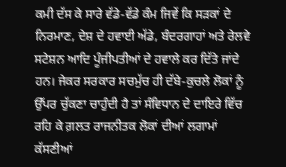ਕਮੀ ਦੱਸ ਕੇ ਸਾਰੇ ਵੱਡੇ-ਵੱਡੇ ਕੰਮ ਜਿਵੇਂ ਕਿ ਸੜਕਾਂ ਦੇ ਨਿਰਮਾਣ, ਦੇਸ਼ ਦੇ ਹਵਾਈ ਅੱਡੇ, ਬੰਦਰਗਾਹਾਂ ਅਤੇ ਰੇਲਵੇ ਸਟੇਸ਼ਨ ਆਦਿ ਪੂੰਜੀਪਤੀਆਂ ਦੇ ਹਵਾਲੇ ਕਰ ਦਿੱਤੇ ਜਾਂਦੇ ਹਨ। ਜੇਕਰ ਸਰਕਾਰ ਸਚਮੁੱਚ ਹੀ ਦੱਬੇ-ਕੁਚਲੇ ਲੋਕਾਂ ਨੂੰ ਉੱਪਰ ਚੁੱਕਣਾ ਚਾਹੁੰਦੀ ਹੈ ਤਾਂ ਸੰਵਿਧਾਨ ਦੇ ਦਾਇਰੇ ਵਿੱਚ ਰਹਿ ਕੇ ਗ਼ਲਤ ਰਾਜਨੀਤਕ ਲੋਕਾਂ ਦੀਆਂ ਲਗਾਮਾਂ ਕੱਸਣੀਆਂ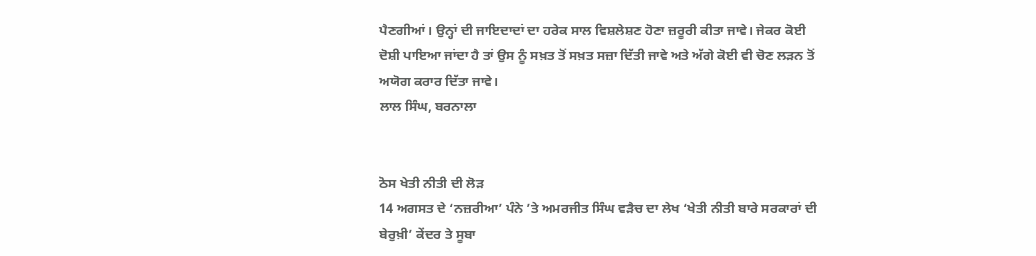ਪੈਣਗੀਆਂ। ਉਨ੍ਹਾਂ ਦੀ ਜਾਇਦਾਦਾਂ ਦਾ ਹਰੇਕ ਸਾਲ ਵਿਸ਼ਲੇਸ਼ਣ ਹੋਣਾ ਜ਼ਰੂਰੀ ਕੀਤਾ ਜਾਵੇ। ਜੇਕਰ ਕੋਈ ਦੋਸ਼ੀ ਪਾਇਆ ਜਾਂਦਾ ਹੈ ਤਾਂ ਉਸ ਨੂੰ ਸਖ਼ਤ ਤੋਂ ਸਖ਼ਤ ਸਜ਼ਾ ਦਿੱਤੀ ਜਾਵੇ ਅਤੇ ਅੱਗੇ ਕੋਈ ਵੀ ਚੋਣ ਲੜਨ ਤੋਂ ਅਯੋਗ ਕਰਾਰ ਦਿੱਤਾ ਜਾਵੇ।
ਲਾਲ ਸਿੰਘ, ਬਰਨਾਲਾ


ਠੋਸ ਖੇਤੀ ਨੀਤੀ ਦੀ ਲੋੜ
14 ਅਗਸਤ ਦੇ ‘ਨਜ਼ਰੀਆ’ ਪੰਨੇ ’ਤੇ ਅਮਰਜੀਤ ਸਿੰਘ ਵੜੈਚ ਦਾ ਲੇਖ ‘ਖੇਤੀ ਨੀਤੀ ਬਾਰੇ ਸਰਕਾਰਾਂ ਦੀ ਬੇਰੁਖ਼ੀ’ ਕੇਂਦਰ ਤੇ ਸੂਬਾ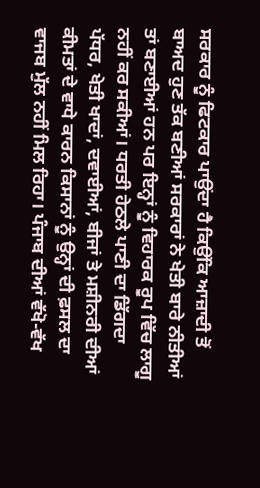ਸਰਕਾਰ ਨੂੰ ਫਿਟਕਾਰ ਪਾਉਂਦਾ ਹੈ ਕਿਉਂਕਿ ਆਜ਼ਾਦੀ ਤੋਂ ਬਾਅਦ ਹੁਣ ਤੱਕ ਬਣੀਆਂ ਸਰਕਾਰਾਂ ਨੇ ਖੇਤੀ ਬਾਰੇ ਨੀਤੀਆਂ ਤਾਂ ਬਣਾਈਆਂ ਹਨ ਪਰ ਇਨ੍ਹਾਂ ਨੂੰ ਵਿਹਾਰਕ ਰੂਪ ਵਿੱਚ ਲਾਗੂ ਨਹੀਂ ਕਰ ਸਕੀਆਂ। ਧਰਤੀ ਹੇਠਲੇ ਪਾਣੀ ਦਾ ਡਿੱਗਦਾ ਪੱਧਰ, ਖੇਤੀ ਖਾਦਾਂ, ਦਵਾਈਆਂ, ਬੀਜਾਂ ਤੇ ਮਸ਼ੀਨਰੀ ਦੀਆਂ ਕੀਮਤਾਂ ਦੇ ਵਾਧੇ ਕਾਰਨ ਕਿਸਾਨਾਂ ਨੂੰ ਉਨ੍ਹਾਂ ਦੀ ਫ਼ਸਲ ਦਾ ਵਾਜਬ ਮੁੱਲ ਨਹੀਂ ਮਿਲ ਰਿਹਾ। ਪੰਜਾਬ ਦੀਆਂ ਵੱਖੋ-ਵੱਖ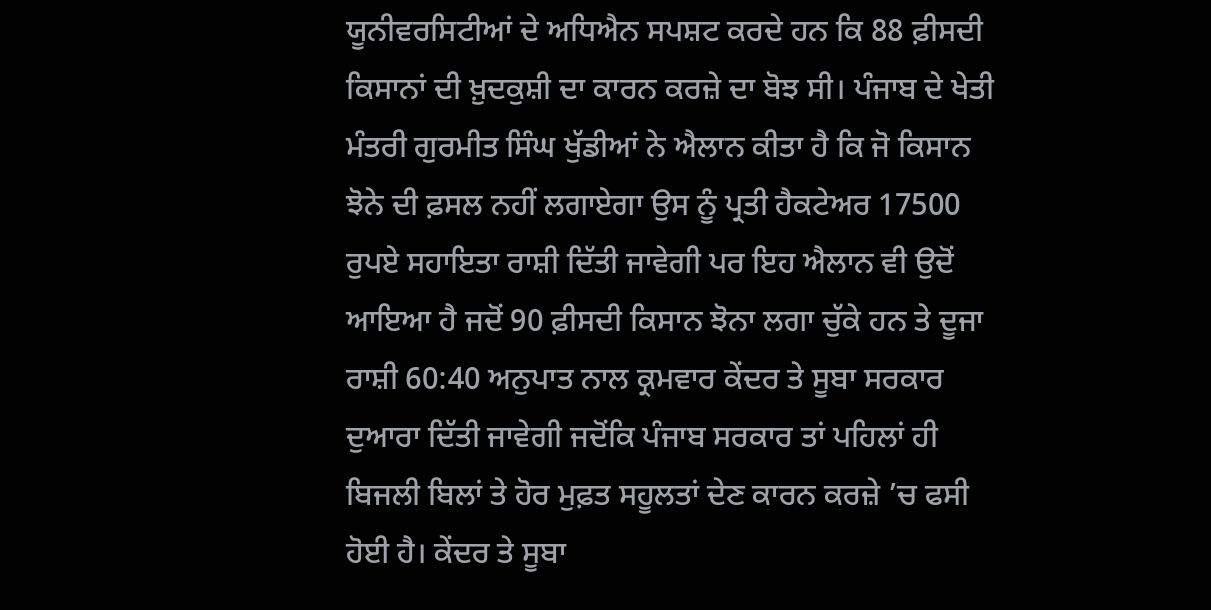ਯੂਨੀਵਰਸਿਟੀਆਂ ਦੇ ਅਧਿਐਨ ਸਪਸ਼ਟ ਕਰਦੇ ਹਨ ਕਿ 88 ਫ਼ੀਸਦੀ ਕਿਸਾਨਾਂ ਦੀ ਖ਼ੁਦਕੁਸ਼ੀ ਦਾ ਕਾਰਨ ਕਰਜ਼ੇ ਦਾ ਬੋਝ ਸੀ। ਪੰਜਾਬ ਦੇ ਖੇਤੀ ਮੰਤਰੀ ਗੁਰਮੀਤ ਸਿੰਘ ਖੁੱਡੀਆਂ ਨੇ ਐਲਾਨ ਕੀਤਾ ਹੈ ਕਿ ਜੋ ਕਿਸਾਨ ਝੋਨੇ ਦੀ ਫ਼ਸਲ ਨਹੀਂ ਲਗਾਏਗਾ ਉਸ ਨੂੰ ਪ੍ਰਤੀ ਹੈਕਟੇਅਰ 17500 ਰੁਪਏ ਸਹਾਇਤਾ ਰਾਸ਼ੀ ਦਿੱਤੀ ਜਾਵੇਗੀ ਪਰ ਇਹ ਐਲਾਨ ਵੀ ਉਦੋਂ ਆਇਆ ਹੈ ਜਦੋਂ 90 ਫ਼ੀਸਦੀ ਕਿਸਾਨ ਝੋਨਾ ਲਗਾ ਚੁੱਕੇ ਹਨ ਤੇ ਦੂਜਾ ਰਾਸ਼ੀ 60:40 ਅਨੁਪਾਤ ਨਾਲ ਕ੍ਰਮਵਾਰ ਕੇਂਦਰ ਤੇ ਸੂਬਾ ਸਰਕਾਰ ਦੁਆਰਾ ਦਿੱਤੀ ਜਾਵੇਗੀ ਜਦੋਂਕਿ ਪੰਜਾਬ ਸਰਕਾਰ ਤਾਂ ਪਹਿਲਾਂ ਹੀ ਬਿਜਲੀ ਬਿਲਾਂ ਤੇ ਹੋਰ ਮੁਫ਼ਤ ਸਹੂਲਤਾਂ ਦੇਣ ਕਾਰਨ ਕਰਜ਼ੇ ’ਚ ਫਸੀ ਹੋਈ ਹੈ। ਕੇਂਦਰ ਤੇ ਸੂਬਾ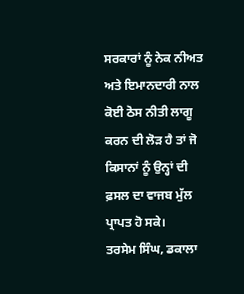ਸਰਕਾਰਾਂ ਨੂੰ ਨੇਕ ਨੀਅਤ ਅਤੇ ਇਮਾਨਦਾਰੀ ਨਾਲ ਕੋਈ ਠੋਸ ਨੀਤੀ ਲਾਗੂ ਕਰਨ ਦੀ ਲੋੜ ਹੈ ਤਾਂ ਜੋ ਕਿਸਾਨਾਂ ਨੂੰ ਉਨ੍ਹਾਂ ਦੀ ਫ਼ਸਲ ਦਾ ਵਾਜਬ ਮੁੱਲ ਪ੍ਰਾਪਤ ਹੋ ਸਕੇ।
ਤਰਸੇਮ ਸਿੰਘ, ਡਕਾਲਾ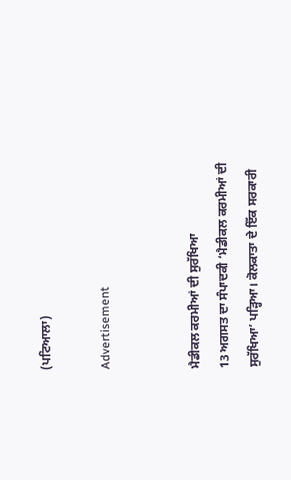(ਪਟਿਆਲਾ)

Advertisement


ਮੈਡੀਕਲ ਕਰਮੀਆਂ ਦੀ ਸੁਰੱਖਿਆ
13 ਅਗਸਤ ਦਾ ਸੰਪਾਦਕੀ ‘ਮੈਡੀਕਲ ਕਰਮੀਆਂ ਦੀ ਸੁਰੱਖਿਆ’ ਪੜ੍ਹਿਆ। ਕੋਲਕਾਤਾ ਦੇ ਇੱਕ ਸਰਕਾਰੀ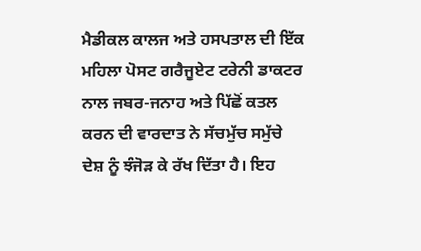ਮੈਡੀਕਲ ਕਾਲਜ ਅਤੇ ਹਸਪਤਾਲ ਦੀ ਇੱਕ ਮਹਿਲਾ ਪੋਸਟ ਗਰੈਜੂਏਟ ਟਰੇਨੀ ਡਾਕਟਰ ਨਾਲ ਜਬਰ-ਜਨਾਹ ਅਤੇ ਪਿੱਛੋਂ ਕਤਲ ਕਰਨ ਦੀ ਵਾਰਦਾਤ ਨੇ ਸੱਚਮੁੱਚ ਸਮੁੱਚੇ ਦੇਸ਼ ਨੂੰ ਝੰਜੋੜ ਕੇ ਰੱਖ ਦਿੱਤਾ ਹੈ। ਇਹ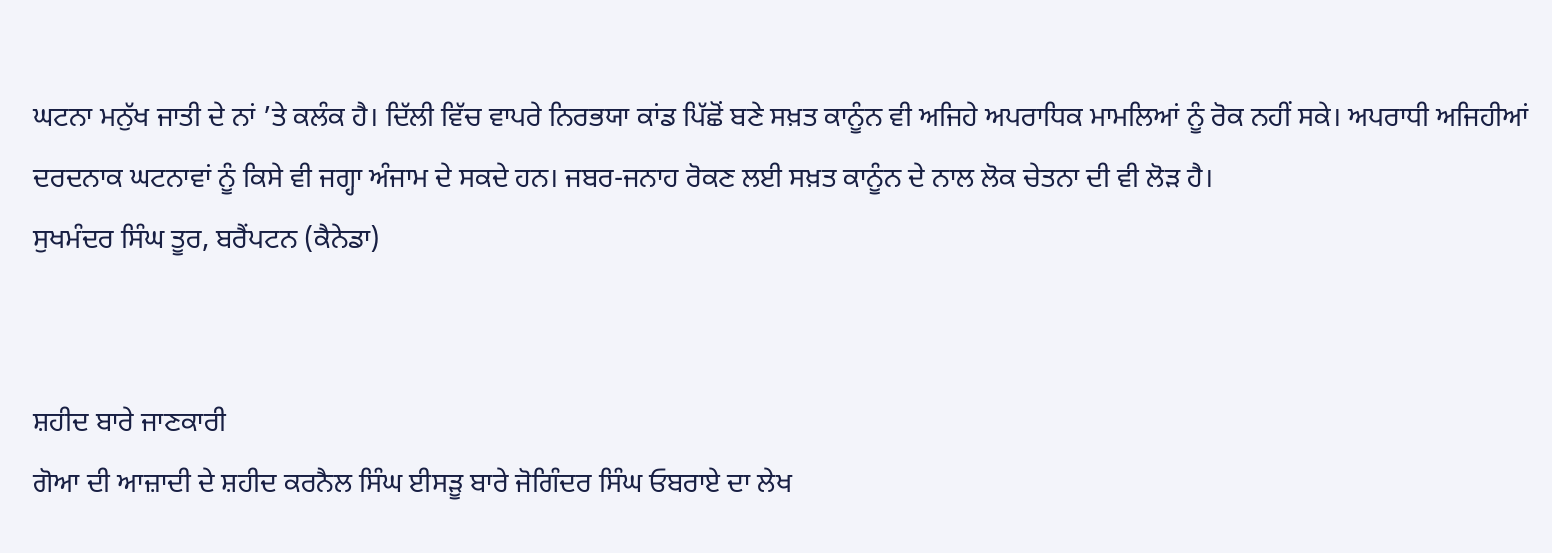ਘਟਨਾ ਮਨੁੱਖ ਜਾਤੀ ਦੇ ਨਾਂ ’ਤੇ ਕਲੰਕ ਹੈ। ਦਿੱਲੀ ਵਿੱਚ ਵਾਪਰੇ ਨਿਰਭਯਾ ਕਾਂਡ ਪਿੱਛੋਂ ਬਣੇ ਸਖ਼ਤ ਕਾਨੂੰਨ ਵੀ ਅਜਿਹੇ ਅਪਰਾਧਿਕ ਮਾਮਲਿਆਂ ਨੂੰ ਰੋਕ ਨਹੀਂ ਸਕੇ। ਅਪਰਾਧੀ ਅਜਿਹੀਆਂ ਦਰਦਨਾਕ ਘਟਨਾਵਾਂ ਨੂੰ ਕਿਸੇ ਵੀ ਜਗ੍ਹਾ ਅੰਜਾਮ ਦੇ ਸਕਦੇ ਹਨ। ਜਬਰ-ਜਨਾਹ ਰੋਕਣ ਲਈ ਸਖ਼ਤ ਕਾਨੂੰਨ ਦੇ ਨਾਲ ਲੋਕ ਚੇਤਨਾ ਦੀ ਵੀ ਲੋੜ ਹੈ।
ਸੁਖਮੰਦਰ ਸਿੰਘ ਤੂਰ, ਬਰੈਂਪਟਨ (ਕੈਨੇਡਾ)


ਸ਼ਹੀਦ ਬਾਰੇ ਜਾਣਕਾਰੀ
ਗੋਆ ਦੀ ਆਜ਼ਾਦੀ ਦੇ ਸ਼ਹੀਦ ਕਰਨੈਲ ਸਿੰਘ ਈਸੜੂ ਬਾਰੇ ਜੋਗਿੰਦਰ ਸਿੰਘ ਓਬਰਾਏ ਦਾ ਲੇਖ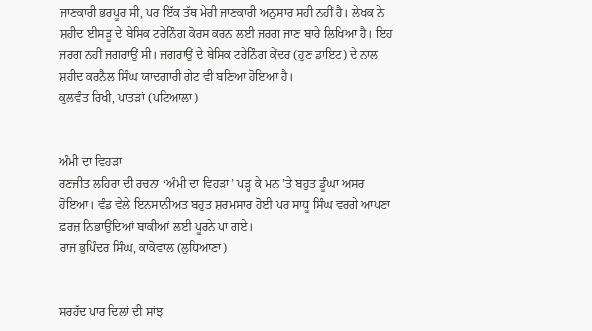ਜਾਣਕਾਰੀ ਭਰਪੂਰ ਸੀ, ਪਰ ਇੱਕ ਤੱਥ ਮੇਰੀ ਜਾਣਕਾਰੀ ਅਨੁਸਾਰ ਸਹੀ ਨਹੀਂ ਹੈ। ਲੇਖਕ ਨੇ ਸ਼ਹੀਦ ਈਸੜੂ ਦੇ ਬੇਸਿਕ ਟਰੇਨਿੰਗ ਕੋਰਸ ਕਰਨ ਲਈ ਜਰਗ ਜਾਣ ਬਾਰੇ ਲਿਖਿਆ ਹੈ। ਇਹ ਜਰਗ ਨਹੀਂ ਜਗਰਾਉਂ ਸੀ। ਜਗਰਾਉਂ ਦੇ ਬੇਸਿਕ ਟਰੇਨਿੰਗ ਕੇਂਦਰ (ਹੁਣ ਡਾਇਟ) ਦੇ ਨਾਲ ਸ਼ਹੀਦ ਕਰਨੈਲ ਸਿੰਘ ਯਾਦਗਾਰੀ ਗੇਟ ਵੀ ਬਣਿਆ ਹੋਇਆ ਹੈ।
ਕੁਲਵੰਤ ਰਿਖੀ, ਪਾਤੜਾਂ (ਪਟਿਆਲਾ)


ਅੰਮੀ ਦਾ ਵਿਹੜਾ
ਰਣਜੀਤ ਲਹਿਰਾ ਦੀ ਰਚਨਾ ‘ਅੰਮੀ ਦਾ ਵਿਹੜਾ’ ਪੜ੍ਹ ਕੇ ਮਨ ’ਤੇ ਬਹੁਤ ਡੂੰਘਾ ਅਸਰ ਹੋਇਆ। ਵੰਡ ਵੇਲੇ ਇਨਸਾਨੀਅਤ ਬਹੁਤ ਸ਼ਰਮਸਾਰ ਹੋਈ ਪਰ ਸਾਧੂ ਸਿੰਘ ਵਰਗੇ ਆਪਣਾ ਫ਼ਰਜ਼ ਨਿਭਾਉਂਦਿਆਂ ਬਾਕੀਆਂ ਲਈ ਪੂਰਨੇ ਪਾ ਗਏ।
ਰਾਜ ਭੁਪਿੰਦਰ ਸਿੰਘ, ਕਾਕੋਵਾਲ (ਲੁਧਿਆਣਾ)


ਸਰਹੱਦ ਪਾਰ ਦਿਲਾਂ ਦੀ ਸਾਂਝ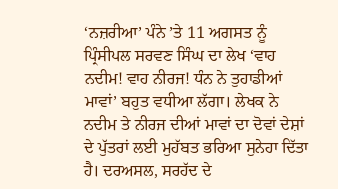‘ਨਜ਼ਰੀਆ’ ਪੰਨੇ ’ਤੇ 11 ਅਗਸਤ ਨੂੰ ਪ੍ਰਿੰਸੀਪਲ ਸਰਵਣ ਸਿੰਘ ਦਾ ਲੇਖ ‘ਵਾਹ ਨਦੀਮ! ਵਾਹ ਨੀਰਜ! ਧੰਨ ਨੇ ਤੁਹਾਡੀਆਂ ਮਾਵਾਂ’ ਬਹੁਤ ਵਧੀਆ ਲੱਗਾ। ਲੇਖਕ ਨੇ ਨਦੀਮ ਤੇ ਨੀਰਜ ਦੀਆਂ ਮਾਵਾਂ ਦਾ ਦੋਵਾਂ ਦੇਸ਼ਾਂ ਦੇ ਪੁੱਤਰਾਂ ਲਈ ਮੁਹੱਬਤ ਭਰਿਆ ਸੁਨੇਹਾ ਦਿੱਤਾ ਹੈ। ਦਰਅਸਲ, ਸਰਹੱਦ ਦੇ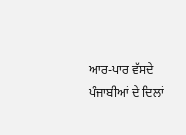ਆਰ-ਪਾਰ ਵੱਸਦੇ ਪੰਜਾਬੀਆਂ ਦੇ ਦਿਲਾਂ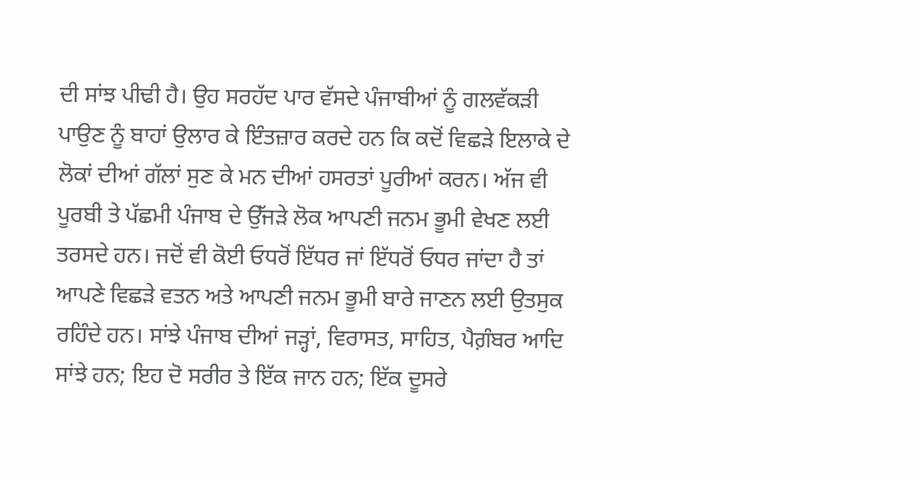ਦੀ ਸਾਂਝ ਪੀਢੀ ਹੈ। ਉਹ ਸਰਹੱਦ ਪਾਰ ਵੱਸਦੇ ਪੰਜਾਬੀਆਂ ਨੂੰ ਗਲਵੱਕੜੀ ਪਾਉਣ ਨੂੰ ਬਾਹਾਂ ਉਲਾਰ ਕੇ ਇੰਤਜ਼ਾਰ ਕਰਦੇ ਹਨ ਕਿ ਕਦੋਂ ਵਿਛੜੇ ਇਲਾਕੇ ਦੇ ਲੋਕਾਂ ਦੀਆਂ ਗੱਲਾਂ ਸੁਣ ਕੇ ਮਨ ਦੀਆਂ ਹਸਰਤਾਂ ਪੂਰੀਆਂ ਕਰਨ। ਅੱਜ ਵੀ ਪੂਰਬੀ ਤੇ ਪੱਛਮੀ ਪੰਜਾਬ ਦੇ ਉੱਜੜੇ ਲੋਕ ਆਪਣੀ ਜਨਮ ਭੂਮੀ ਵੇਖਣ ਲਈ ਤਰਸਦੇ ਹਨ। ਜਦੋਂ ਵੀ ਕੋਈ ਓਧਰੋਂ ਇੱਧਰ ਜਾਂ ਇੱਧਰੋਂ ਓਧਰ ਜਾਂਦਾ ਹੈ ਤਾਂ ਆਪਣੇ ਵਿਛੜੇ ਵਤਨ ਅਤੇ ਆਪਣੀ ਜਨਮ ਭੂਮੀ ਬਾਰੇ ਜਾਣਨ ਲਈ ਉਤਸੁਕ ਰਹਿੰਦੇ ਹਨ। ਸਾਂਝੇ ਪੰਜਾਬ ਦੀਆਂ ਜੜ੍ਹਾਂ, ਵਿਰਾਸਤ, ਸਾਹਿਤ, ਪੈਗ਼ੰਬਰ ਆਦਿ ਸਾਂਝੇ ਹਨ; ਇਹ ਦੋ ਸਰੀਰ ਤੇ ਇੱਕ ਜਾਨ ਹਨ; ਇੱਕ ਦੂਸਰੇ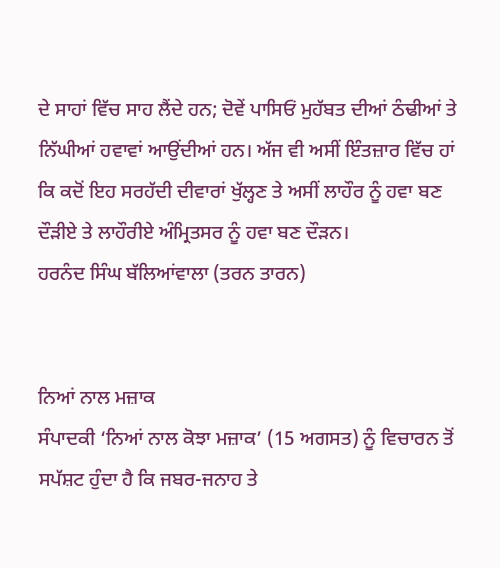ਦੇ ਸਾਹਾਂ ਵਿੱਚ ਸਾਹ ਲੈਂਦੇ ਹਨ; ਦੋਵੇਂ ਪਾਸਿਓਂ ਮੁਹੱਬਤ ਦੀਆਂ ਠੰਢੀਆਂ ਤੇ ਨਿੱਘੀਆਂ ਹਵਾਵਾਂ ਆਉਂਦੀਆਂ ਹਨ। ਅੱਜ ਵੀ ਅਸੀਂ ਇੰਤਜ਼ਾਰ ਵਿੱਚ ਹਾਂ ਕਿ ਕਦੋਂ ਇਹ ਸਰਹੱਦੀ ਦੀਵਾਰਾਂ ਖੁੱਲ੍ਹਣ ਤੇ ਅਸੀਂ ਲਾਹੌਰ ਨੂੰ ਹਵਾ ਬਣ ਦੌੜੀਏ ਤੇ ਲਾਹੌਰੀਏ ਅੰਮ੍ਰਿਤਸਰ ਨੂੰ ਹਵਾ ਬਣ ਦੌੜਨ।
ਹਰਨੰਦ ਸਿੰਘ ਬੱਲਿਆਂਵਾਲਾ (ਤਰਨ ਤਾਰਨ)


ਨਿਆਂ ਨਾਲ ਮਜ਼ਾਕ
ਸੰਪਾਦਕੀ ‘ਨਿਆਂ ਨਾਲ ਕੋਝਾ ਮਜ਼ਾਕ’ (15 ਅਗਸਤ) ਨੂੰ ਵਿਚਾਰਨ ਤੋਂ ਸਪੱਸ਼ਟ ਹੁੰਦਾ ਹੈ ਕਿ ਜਬਰ-ਜਨਾਹ ਤੇ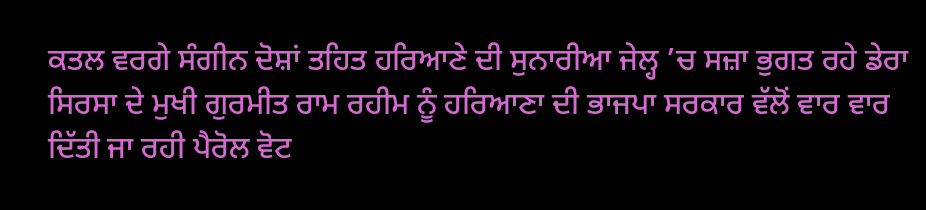ਕਤਲ ਵਰਗੇ ਸੰਗੀਨ ਦੋਸ਼ਾਂ ਤਹਿਤ ਹਰਿਆਣੇ ਦੀ ਸੁਨਾਰੀਆ ਜੇਲ੍ਹ ’ਚ ਸਜ਼ਾ ਭੁਗਤ ਰਹੇ ਡੇਰਾ ਸਿਰਸਾ ਦੇ ਮੁਖੀ ਗੁਰਮੀਤ ਰਾਮ ਰਹੀਮ ਨੂੰ ਹਰਿਆਣਾ ਦੀ ਭਾਜਪਾ ਸਰਕਾਰ ਵੱਲੋਂ ਵਾਰ ਵਾਰ ਦਿੱਤੀ ਜਾ ਰਹੀ ਪੈਰੋਲ ਵੋਟ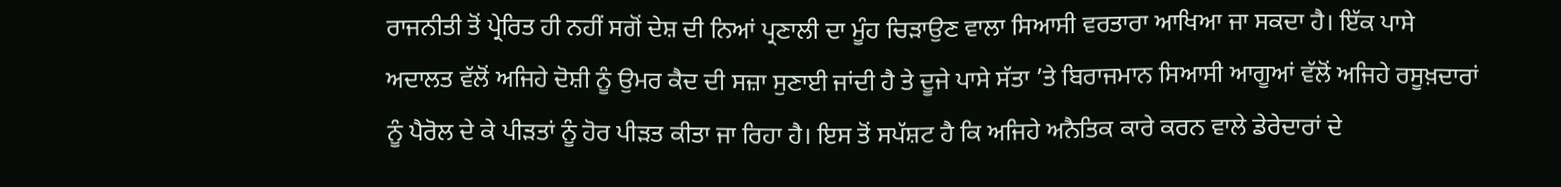ਰਾਜਨੀਤੀ ਤੋਂ ਪ੍ਰੇਰਿਤ ਹੀ ਨਹੀਂ ਸਗੋਂ ਦੇਸ਼ ਦੀ ਨਿਆਂ ਪ੍ਰਣਾਲੀ ਦਾ ਮੂੰਹ ਚਿੜਾਉਣ ਵਾਲਾ ਸਿਆਸੀ ਵਰਤਾਰਾ ਆਖਿਆ ਜਾ ਸਕਦਾ ਹੈ। ਇੱਕ ਪਾਸੇ ਅਦਾਲਤ ਵੱਲੋਂ ਅਜਿਹੇ ਦੋਸ਼ੀ ਨੂੰ ਉਮਰ ਕੈਦ ਦੀ ਸਜ਼ਾ ਸੁਣਾਈ ਜਾਂਦੀ ਹੈ ਤੇ ਦੂਜੇ ਪਾਸੇ ਸੱਤਾ ’ਤੇ ਬਿਰਾਜਮਾਨ ਸਿਆਸੀ ਆਗੂਆਂ ਵੱਲੋਂ ਅਜਿਹੇ ਰਸੂਖ਼ਦਾਰਾਂ ਨੂੰ ਪੈਰੋਲ ਦੇ ਕੇ ਪੀੜਤਾਂ ਨੂੰ ਹੋਰ ਪੀੜਤ ਕੀਤਾ ਜਾ ਰਿਹਾ ਹੈ। ਇਸ ਤੋਂ ਸਪੱਸ਼ਟ ਹੈ ਕਿ ਅਜਿਹੇ ਅਨੈਤਿਕ ਕਾਰੇ ਕਰਨ ਵਾਲੇ ਡੇਰੇਦਾਰਾਂ ਦੇ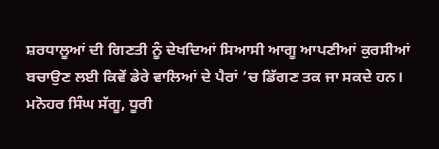ਸ਼ਰਧਾਲੂਆਂ ਦੀ ਗਿਣਤੀ ਨੂੰ ਦੇਖਦਿਆਂ ਸਿਆਸੀ ਆਗੂ ਆਪਣੀਆਂ ਕੁਰਸੀਆਂ ਬਚਾਉਣ ਲਈ ਕਿਵੇਂ ਡੇਰੇ ਵਾਲਿਆਂ ਦੇ ਪੈਰਾਂ ’ਚ ਡਿੱਗਣ ਤਕ ਜਾ ਸਕਦੇ ਹਨ। ਮਨੋਹਰ ਸਿੰਘ ਸੱਗੂ, ਧੂਰੀ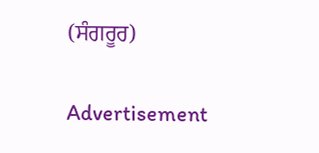(ਸੰਗਰੂਰ)

Advertisement